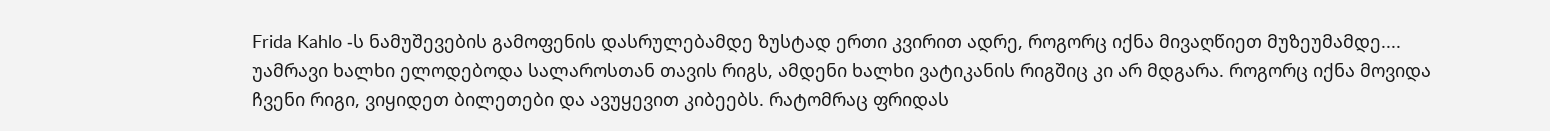Frida Kahlo -ს ნამუშევების გამოფენის დასრულებამდე ზუსტად ერთი კვირით ადრე, როგორც იქნა მივაღწიეთ მუზეუმამდე....
უამრავი ხალხი ელოდებოდა სალაროსთან თავის რიგს, ამდენი ხალხი ვატიკანის რიგშიც კი არ მდგარა. როგორც იქნა მოვიდა ჩვენი რიგი, ვიყიდეთ ბილეთები და ავუყევით კიბეებს. რატომრაც ფრიდას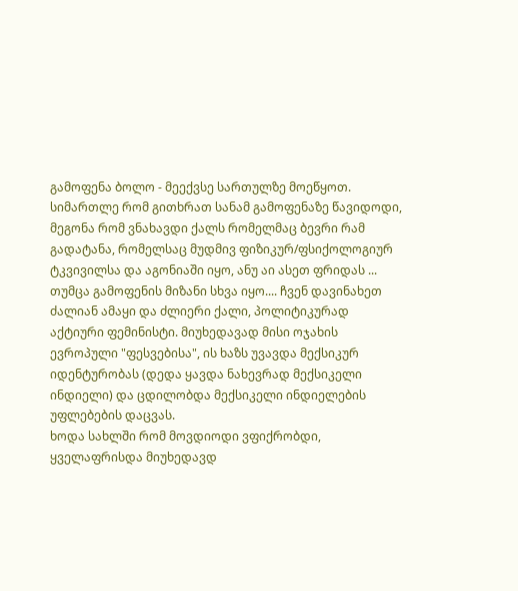გამოფენა ბოლო - მეექვსე სართულზე მოეწყოთ.
სიმართლე რომ გითხრათ სანამ გამოფენაზე წავიდოდი, მეგონა რომ ვნახავდი ქალს რომელმაც ბევრი რამ გადატანა, რომელსაც მუდმივ ფიზიკურ/ფსიქოლოგიურ ტკვივილსა და აგონიაში იყო, ანუ აი ასეთ ფრიდას ...
თუმცა გამოფენის მიზანი სხვა იყო.... ჩვენ დავინახეთ ძალიან ამაყი და ძლიერი ქალი, პოლიტიკურად აქტიური ფემინისტი. მიუხედავად მისი ოჯახის ევროპული "ფესვებისა", ის ხაზს უვავდა მექსიკურ იდენტურობას (დედა ყავდა ნახევრად მექსიკელი ინდიელი) და ცდილობდა მექსიკელი ინდიელების უფლებების დაცვას.
ხოდა სახლში რომ მოვდიოდი ვფიქრობდი, ყველაფრისდა მიუხედავდ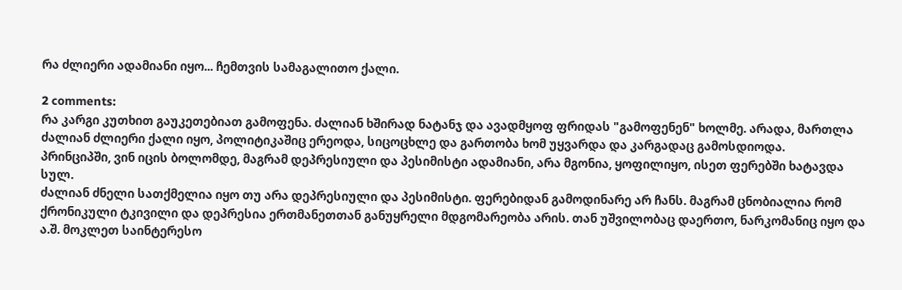რა ძლიერი ადამიანი იყო... ჩემთვის სამაგალითო ქალი.

2 comments:
რა კარგი კუთხით გაუკეთებიათ გამოფენა. ძალიან ხშირად ნატანჯ და ავადმყოფ ფრიდას "გამოფენენ" ხოლმე. არადა, მართლა ძალიან ძლიერი ქალი იყო, პოლიტიკაშიც ერეოდა, სიცოცხლე და გართობა ხომ უყვარდა და კარგადაც გამოსდიოდა.
პრინციპში, ვინ იცის ბოლომდე, მაგრამ დეპრესიული და პესიმისტი ადამიანი, არა მგონია, ყოფილიყო, ისეთ ფერებში ხატავდა სულ.
ძალიან ძნელი სათქმელია იყო თუ არა დეპრესიული და პესიმისტი. ფერებიდან გამოდინარე არ ჩანს. მაგრამ ცნობიალია რომ ქრონიკული ტკივილი და დეპრესია ერთმანეთთან განუყრელი მდგომარეობა არის. თან უშვილობაც დაერთო, ნარკომანიც იყო და ა.შ. მოკლეთ საინტერესო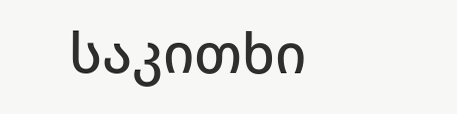საკითხი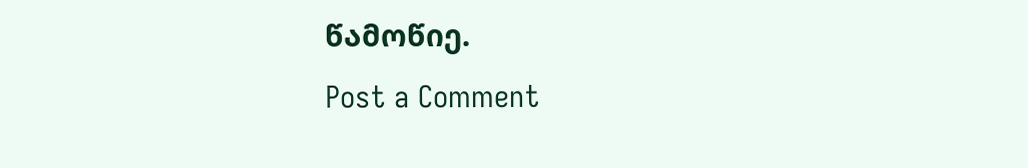წამოწიე.
Post a Comment